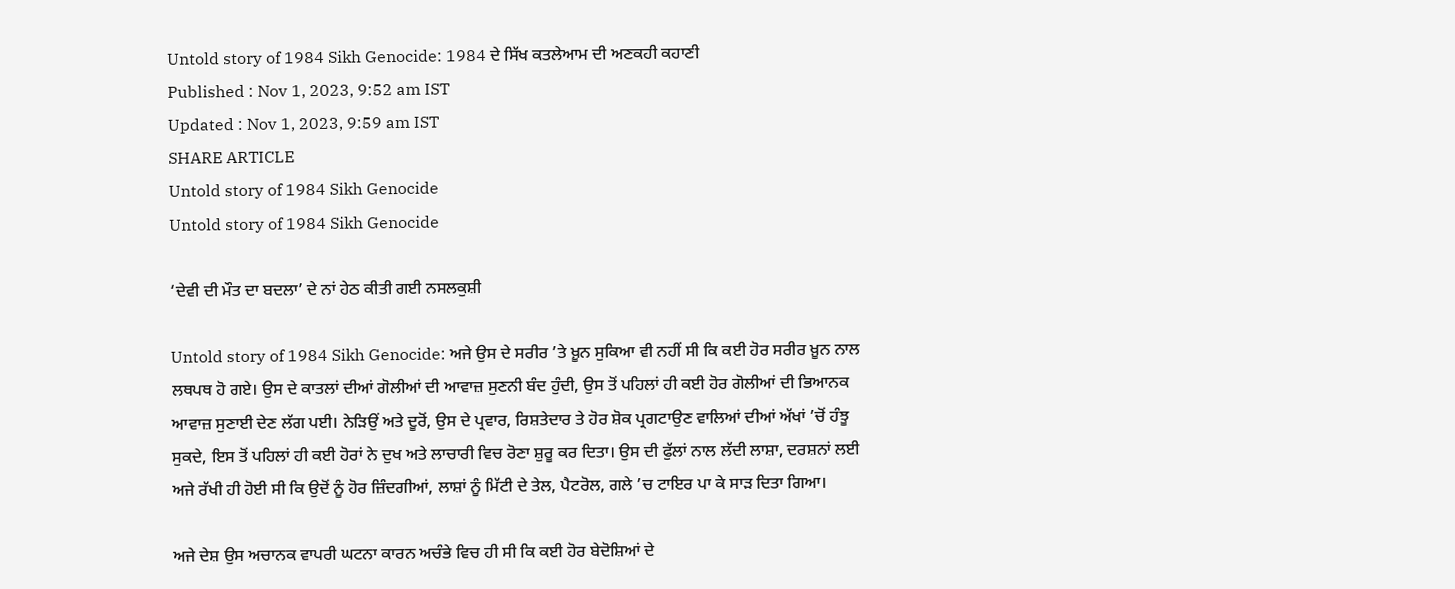Untold story of 1984 Sikh Genocide: 1984 ਦੇ ਸਿੱਖ ਕਤਲੇਆਮ ਦੀ ਅਣਕਹੀ ਕਹਾਣੀ
Published : Nov 1, 2023, 9:52 am IST
Updated : Nov 1, 2023, 9:59 am IST
SHARE ARTICLE
Untold story of 1984 Sikh Genocide
Untold story of 1984 Sikh Genocide

‘ਦੇਵੀ ਦੀ ਮੌਤ ਦਾ ਬਦਲਾ’ ਦੇ ਨਾਂ ਹੇਠ ਕੀਤੀ ਗਈ ਨਸਲਕੁਸ਼ੀ

Untold story of 1984 Sikh Genocide: ਅਜੇ ਉਸ ਦੇ ਸਰੀਰ ’ਤੇ ਖ਼ੂਨ ਸੁਕਿਆ ਵੀ ਨਹੀਂ ਸੀ ਕਿ ਕਈ ਹੋਰ ਸਰੀਰ ਖ਼ੂਨ ਨਾਲ ਲਥਪਥ ਹੋ ਗਏ। ਉਸ ਦੇ ਕਾਤਲਾਂ ਦੀਆਂ ਗੋਲੀਆਂ ਦੀ ਆਵਾਜ਼ ਸੁਣਨੀ ਬੰਦ ਹੁੰਦੀ, ਉਸ ਤੋਂ ਪਹਿਲਾਂ ਹੀ ਕਈ ਹੋਰ ਗੋਲੀਆਂ ਦੀ ਭਿਆਨਕ ਆਵਾਜ਼ ਸੁਣਾਈ ਦੇਣ ਲੱਗ ਪਈ। ਨੇੜਿਉਂ ਅਤੇ ਦੂਰੋਂ, ਉਸ ਦੇ ਪ੍ਰਵਾਰ, ਰਿਸ਼ਤੇਦਾਰ ਤੇ ਹੋਰ ਸ਼ੋਕ ਪ੍ਰਗਟਾਉਣ ਵਾਲਿਆਂ ਦੀਆਂ ਅੱਖਾਂ ’ਚੋਂ ਹੰਝੂ ਸੁਕਦੇ, ਇਸ ਤੋਂ ਪਹਿਲਾਂ ਹੀ ਕਈ ਹੋਰਾਂ ਨੇ ਦੁਖ ਅਤੇ ਲਾਚਾਰੀ ਵਿਚ ਰੋਣਾ ਸ਼ੁਰੂ ਕਰ ਦਿਤਾ। ਉਸ ਦੀ ਫੁੱਲਾਂ ਨਾਲ ਲੱਦੀ ਲਾਸ਼ਾ, ਦਰਸ਼ਨਾਂ ਲਈ  ਅਜੇ ਰੱਖੀ ਹੀ ਹੋਈ ਸੀ ਕਿ ਉਦੋਂ ਨੂੰ ਹੋਰ ਜ਼ਿੰਦਗੀਆਂ, ਲਾਸ਼ਾਂ ਨੂੰ ਮਿੱਟੀ ਦੇ ਤੇਲ, ਪੈਟਰੋਲ, ਗਲੇ ’ਚ ਟਾਇਰ ਪਾ ਕੇ ਸਾੜ ਦਿਤਾ ਗਿਆ।

ਅਜੇ ਦੇਸ਼ ਉਸ ਅਚਾਨਕ ਵਾਪਰੀ ਘਟਨਾ ਕਾਰਨ ਅਚੰਭੇ ਵਿਚ ਹੀ ਸੀ ਕਿ ਕਈ ਹੋਰ ਬੇਦੋਸ਼ਿਆਂ ਦੇ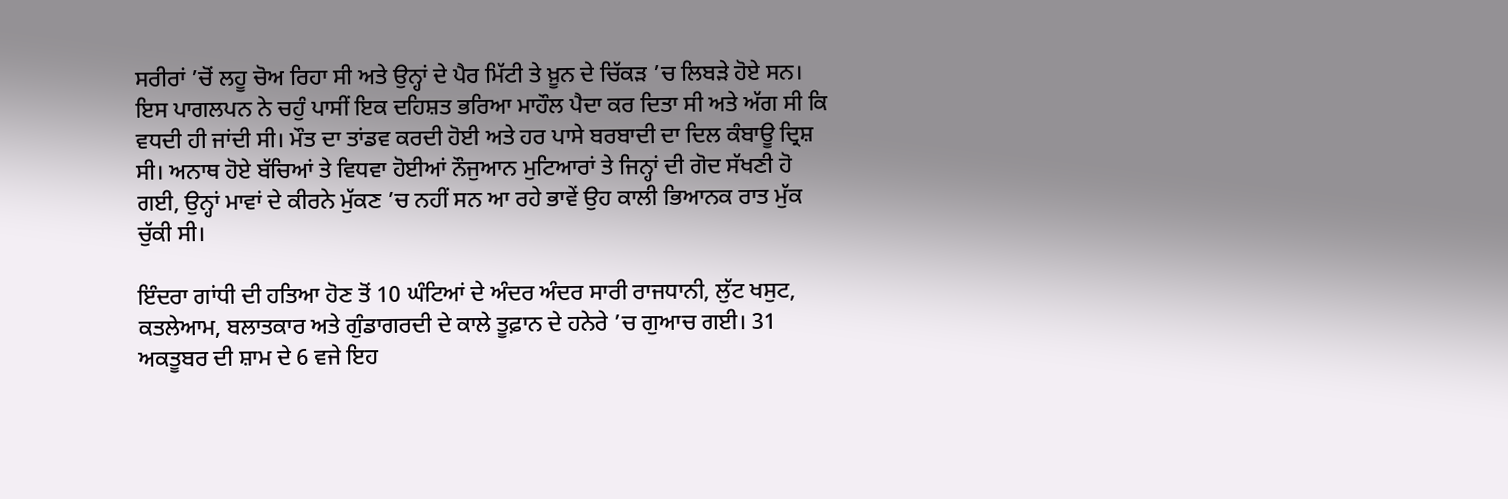ਸਰੀਰਾਂ ’ਚੋਂ ਲਹੂ ਚੋਅ ਰਿਹਾ ਸੀ ਅਤੇ ਉਨ੍ਹਾਂ ਦੇ ਪੈਰ ਮਿੱਟੀ ਤੇ ਖ਼ੂਨ ਦੇ ਚਿੱਕੜ ’ਚ ਲਿਬੜੇ ਹੋਏ ਸਨ। ਇਸ ਪਾਗਲਪਨ ਨੇ ਚਹੁੰ ਪਾਸੀਂ ਇਕ ਦਹਿਸ਼ਤ ਭਰਿਆ ਮਾਹੌਲ ਪੈਦਾ ਕਰ ਦਿਤਾ ਸੀ ਅਤੇ ਅੱਗ ਸੀ ਕਿ ਵਧਦੀ ਹੀ ਜਾਂਦੀ ਸੀ। ਮੌਤ ਦਾ ਤਾਂਡਵ ਕਰਦੀ ਹੋਈ ਅਤੇ ਹਰ ਪਾਸੇ ਬਰਬਾਦੀ ਦਾ ਦਿਲ ਕੰਬਾਊ ਦ੍ਰਿਸ਼ ਸੀ। ਅਨਾਥ ਹੋਏ ਬੱਚਿਆਂ ਤੇ ਵਿਧਵਾ ਹੋਈਆਂ ਨੌਜੁਆਨ ਮੁਟਿਆਰਾਂ ਤੇ ਜਿਨ੍ਹਾਂ ਦੀ ਗੋਦ ਸੱਖਣੀ ਹੋ ਗਈ, ਉਨ੍ਹਾਂ ਮਾਵਾਂ ਦੇ ਕੀਰਨੇ ਮੁੱਕਣ ’ਚ ਨਹੀਂ ਸਨ ਆ ਰਹੇ ਭਾਵੇਂ ਉਹ ਕਾਲੀ ਭਿਆਨਕ ਰਾਤ ਮੁੱਕ ਚੁੱਕੀ ਸੀ।

ਇੰਦਰਾ ਗਾਂਧੀ ਦੀ ਹਤਿਆ ਹੋਣ ਤੋਂ 10 ਘੰਟਿਆਂ ਦੇ ਅੰਦਰ ਅੰਦਰ ਸਾਰੀ ਰਾਜਧਾਨੀ, ਲੁੱਟ ਖਸੁਟ, ਕਤਲੇਆਮ, ਬਲਾਤਕਾਰ ਅਤੇ ਗੁੰਡਾਗਰਦੀ ਦੇ ਕਾਲੇ ਤੂਫ਼ਾਨ ਦੇ ਹਨੇਰੇ ’ਚ ਗੁਆਚ ਗਈ। 31 ਅਕਤੂਬਰ ਦੀ ਸ਼ਾਮ ਦੇ 6 ਵਜੇ ਇਹ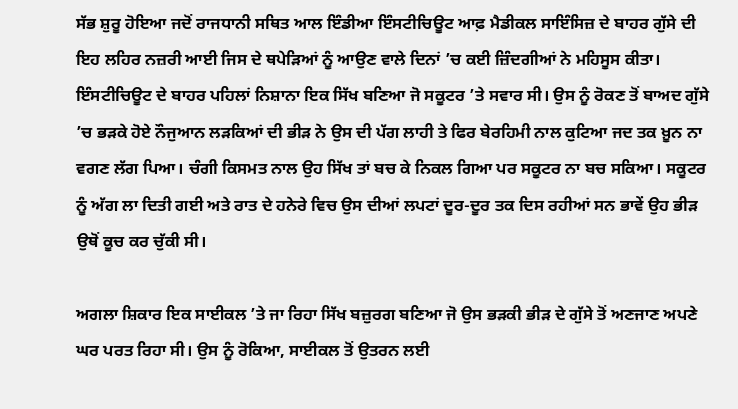ਸੱਭ ਸ਼ੁਰੂ ਹੋਇਆ ਜਦੋਂ ਰਾਜਧਾਨੀ ਸਥਿਤ ਆਲ ਇੰਡੀਆ ਇੰਸਟੀਚਿਊਟ ਆਫ਼ ਮੈਡੀਕਲ ਸਾਇੰਸਿਜ਼ ਦੇ ਬਾਹਰ ਗੁੱਸੇ ਦੀ ਇਹ ਲਹਿਰ ਨਜ਼ਰੀ ਆਈ ਜਿਸ ਦੇ ਥਪੇੜਿਆਂ ਨੂੰ ਆਉਣ ਵਾਲੇ ਦਿਨਾਂ ’ਚ ਕਈ ਜ਼ਿੰਦਗੀਆਂ ਨੇ ਮਹਿਸੂਸ ਕੀਤਾ। ਇੰਸਟੀਚਿਊਟ ਦੇ ਬਾਹਰ ਪਹਿਲਾਂ ਨਿਸ਼ਾਨਾ ਇਕ ਸਿੱਖ ਬਣਿਆ ਜੋ ਸਕੂਟਰ ’ਤੇ ਸਵਾਰ ਸੀ। ਉਸ ਨੂੰ ਰੋਕਣ ਤੋਂ ਬਾਅਦ ਗੁੱਸੇ ’ਚ ਭੜਕੇ ਹੋਏ ਨੌਜੁਆਨ ਲੜਕਿਆਂ ਦੀ ਭੀੜ ਨੇ ਉਸ ਦੀ ਪੱਗ ਲਾਹੀ ਤੇ ਫਿਰ ਬੇਰਹਿਮੀ ਨਾਲ ਕੁਟਿਆ ਜਦ ਤਕ ਖ਼ੂਨ ਨਾ ਵਗਣ ਲੱਗ ਪਿਆ। ਚੰਗੀ ਕਿਸਮਤ ਨਾਲ ਉਹ ਸਿੱਖ ਤਾਂ ਬਚ ਕੇ ਨਿਕਲ ਗਿਆ ਪਰ ਸਕੂਟਰ ਨਾ ਬਚ ਸਕਿਆ। ਸਕੂਟਰ ਨੂੰ ਅੱਗ ਲਾ ਦਿਤੀ ਗਈ ਅਤੇ ਰਾਤ ਦੇ ਹਨੇਰੇ ਵਿਚ ਉਸ ਦੀਆਂ ਲਪਟਾਂ ਦੂਰ-ਦੂਰ ਤਕ ਦਿਸ ਰਹੀਆਂ ਸਨ ਭਾਵੇਂ ਉਹ ਭੀੜ ਉਥੋਂ ਕੂਚ ਕਰ ਚੁੱਕੀ ਸੀ।

ਅਗਲਾ ਸ਼ਿਕਾਰ ਇਕ ਸਾਈਕਲ ’ਤੇ ਜਾ ਰਿਹਾ ਸਿੱਖ ਬਜ਼ੁਰਗ ਬਣਿਆ ਜੋ ਉਸ ਭੜਕੀ ਭੀੜ ਦੇ ਗੁੱਸੇ ਤੋਂ ਅਣਜਾਣ ਅਪਣੇ ਘਰ ਪਰਤ ਰਿਹਾ ਸੀ। ਉਸ ਨੂੰ ਰੋਕਿਆ, ਸਾਈਕਲ ਤੋਂ ਉਤਰਨ ਲਈ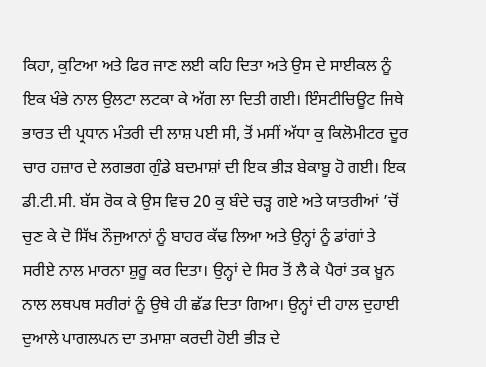ਕਿਹਾ, ਕੁਟਿਆ ਅਤੇ ਫਿਰ ਜਾਣ ਲਈ ਕਹਿ ਦਿਤਾ ਅਤੇ ਉਸ ਦੇ ਸਾਈਕਲ ਨੂੰ ਇਕ ਖੰਭੇ ਨਾਲ ਉਲਟਾ ਲਟਕਾ ਕੇ ਅੱਗ ਲਾ ਦਿਤੀ ਗਈ। ਇੰਸਟੀਚਿਊਟ ਜਿਥੇ ਭਾਰਤ ਦੀ ਪ੍ਰਧਾਨ ਮੰਤਰੀ ਦੀ ਲਾਸ਼ ਪਈ ਸੀ, ਤੋਂ ਮਸੀਂ ਅੱਧਾ ਕੁ ਕਿਲੋਮੀਟਰ ਦੂਰ ਚਾਰ ਹਜ਼ਾਰ ਦੇ ਲਗਭਗ ਗੁੰਡੇ ਬਦਮਾਸ਼ਾਂ ਦੀ ਇਕ ਭੀੜ ਬੇਕਾਬੂ ਹੋ ਗਈ। ਇਕ ਡੀ.ਟੀ.ਸੀ. ਬੱਸ ਰੋਕ ਕੇ ਉਸ ਵਿਚ 20 ਕੁ ਬੰਦੇ ਚੜ੍ਹ ਗਏ ਅਤੇ ਯਾਤਰੀਆਂ ’ਚੋਂ ਚੁਣ ਕੇ ਦੋ ਸਿੱਖ ਨੌਜੁਆਨਾਂ ਨੂੰ ਬਾਹਰ ਕੱਢ ਲਿਆ ਅਤੇ ਉਨ੍ਹਾਂ ਨੂੰ ਡਾਂਗਾਂ ਤੇ ਸਰੀਏ ਨਾਲ ਮਾਰਨਾ ਸ਼ੁਰੂ ਕਰ ਦਿਤਾ। ਉਨ੍ਹਾਂ ਦੇ ਸਿਰ ਤੋਂ ਲੈ ਕੇ ਪੈਰਾਂ ਤਕ ਖ਼ੂਨ ਨਾਲ ਲਥਪਥ ਸਰੀਰਾਂ ਨੂੰ ਉਥੇ ਹੀ ਛੱਡ ਦਿਤਾ ਗਿਆ। ਉਨ੍ਹਾਂ ਦੀ ਹਾਲ ਦੁਹਾਈ ਦੁਆਲੇ ਪਾਗਲਪਨ ਦਾ ਤਮਾਸ਼ਾ ਕਰਦੀ ਹੋਈ ਭੀੜ ਦੇ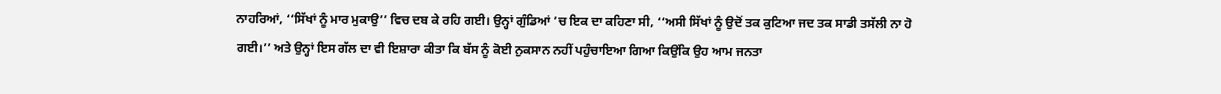ਨਾਹਰਿਆਂ, ‘‘ਸਿੱਖਾਂ ਨੂੰ ਮਾਰ ਮੁਕਾਉ’’ ਵਿਚ ਦਬ ਕੇ ਰਹਿ ਗਈ। ਉਨ੍ਹਾਂ ਗੁੰਡਿਆਂ ’ਚ ਇਕ ਦਾ ਕਹਿਣਾ ਸੀ, ‘‘ਅਸੀ ਸਿੱਖਾਂ ਨੂੰ ਉਦੋਂ ਤਕ ਕੁਟਿਆ ਜਦ ਤਕ ਸਾਡੀ ਤਸੱਲੀ ਨਾ ਹੋ ਗਈ।’’ ਅਤੇ ਉਨ੍ਹਾਂ ਇਸ ਗੱਲ ਦਾ ਵੀ ਇਸ਼ਾਰਾ ਕੀਤਾ ਕਿ ਬੱਸ ਨੂੰ ਕੋਈ ਨੁਕਸਾਨ ਨਹੀਂ ਪਹੁੰਚਾਇਆ ਗਿਆ ਕਿਉਂਕਿ ਉਹ ਆਮ ਜਨਤਾ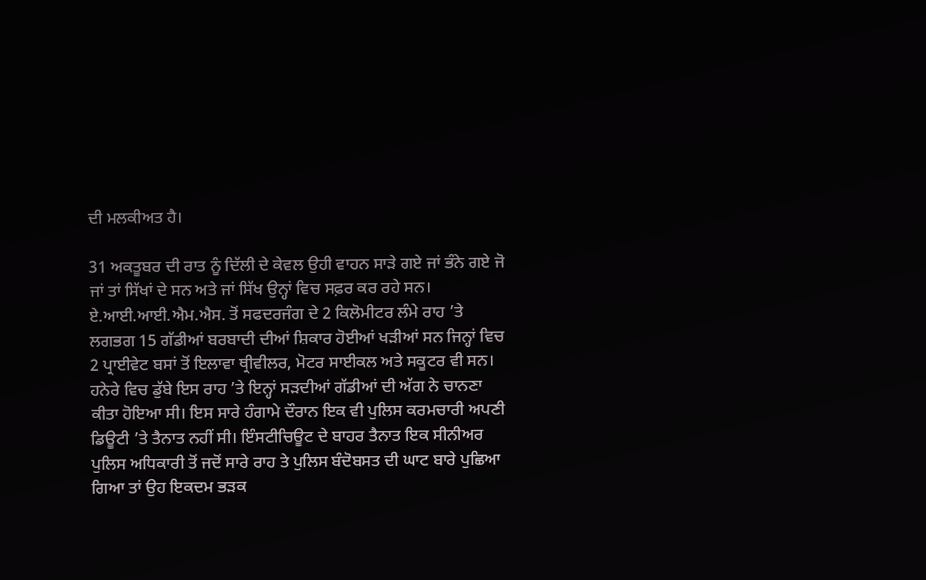ਦੀ ਮਲਕੀਅਤ ਹੈ।

31 ਅਕਤੂਬਰ ਦੀ ਰਾਤ ਨੂੰ ਦਿੱਲੀ ਦੇ ਕੇਵਲ ਉਹੀ ਵਾਹਨ ਸਾੜੇ ਗਏ ਜਾਂ ਭੰਨੇ ਗਏ ਜੋ ਜਾਂ ਤਾਂ ਸਿੱਖਾਂ ਦੇ ਸਨ ਅਤੇ ਜਾਂ ਸਿੱਖ ਉਨ੍ਹਾਂ ਵਿਚ ਸਫ਼ਰ ਕਰ ਰਹੇ ਸਨ।
ਏ.ਆਈ.ਆਈ.ਐਮ.ਐਸ. ਤੋਂ ਸਫਦਰਜੰਗ ਦੇ 2 ਕਿਲੋਮੀਟਰ ਲੰਮੇ ਰਾਹ ’ਤੇ ਲਗਭਗ 15 ਗੱਡੀਆਂ ਬਰਬਾਦੀ ਦੀਆਂ ਸ਼ਿਕਾਰ ਹੋਈਆਂ ਖੜੀਆਂ ਸਨ ਜਿਨ੍ਹਾਂ ਵਿਚ 2 ਪ੍ਰਾਈਵੇਟ ਬਸਾਂ ਤੋਂ ਇਲਾਵਾ ਥ੍ਰੀਵੀਲਰ, ਮੋਟਰ ਸਾਈਕਲ ਅਤੇ ਸਕੂਟਰ ਵੀ ਸਨ। ਹਨੇਰੇ ਵਿਚ ਡੁੱਬੇ ਇਸ ਰਾਹ ’ਤੇ ਇਨ੍ਹਾਂ ਸੜਦੀਆਂ ਗੱਡੀਆਂ ਦੀ ਅੱਗ ਨੇ ਚਾਨਣਾ ਕੀਤਾ ਹੋਇਆ ਸੀ। ਇਸ ਸਾਰੇ ਹੰਗਾਮੇ ਦੌਰਾਨ ਇਕ ਵੀ ਪੁਲਿਸ ਕਰਮਚਾਰੀ ਅਪਣੀ ਡਿਊਟੀ ’ਤੇ ਤੈਨਾਤ ਨਹੀਂ ਸੀ। ਇੰਸਟੀਚਿਊਟ ਦੇ ਬਾਹਰ ਤੈਨਾਤ ਇਕ ਸੀਨੀਅਰ ਪੁਲਿਸ ਅਧਿਕਾਰੀ ਤੋਂ ਜਦੋਂ ਸਾਰੇ ਰਾਹ ਤੇ ਪੁਲਿਸ ਬੰਦੋਬਸਤ ਦੀ ਘਾਟ ਬਾਰੇ ਪੁਛਿਆ ਗਿਆ ਤਾਂ ਉਹ ਇਕਦਮ ਭੜਕ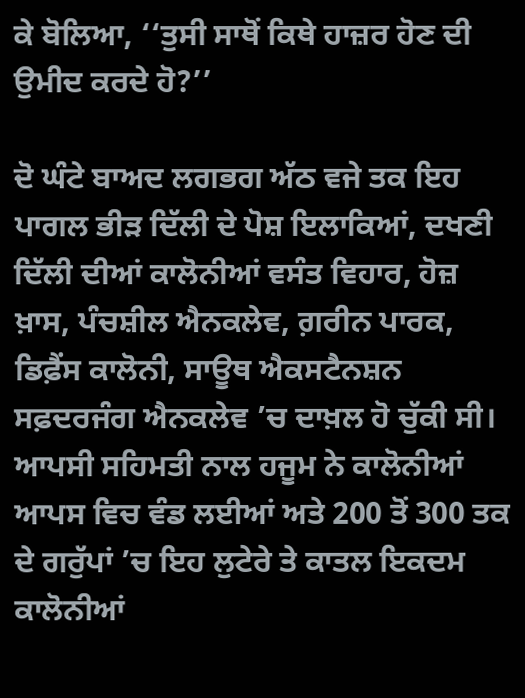ਕੇ ਬੋਲਿਆ, ‘‘ਤੁਸੀ ਸਾਥੋਂ ਕਿਥੇ ਹਾਜ਼ਰ ਹੋਣ ਦੀ ਉਮੀਦ ਕਰਦੇ ਹੋ?’’

ਦੋ ਘੰਟੇ ਬਾਅਦ ਲਗਭਗ ਅੱਠ ਵਜੇ ਤਕ ਇਹ ਪਾਗਲ ਭੀੜ ਦਿੱਲੀ ਦੇ ਪੋਸ਼ ਇਲਾਕਿਆਂ, ਦਖਣੀ ਦਿੱਲੀ ਦੀਆਂ ਕਾਲੋਨੀਆਂ ਵਸੰਤ ਵਿਹਾਰ, ਹੋਜ਼ ਖ਼ਾਸ, ਪੰਚਸ਼ੀਲ ਐਨਕਲੇਵ, ਗ਼ਰੀਨ ਪਾਰਕ, ਡਿਫ਼ੈਂਸ ਕਾਲੋਨੀ, ਸਾਊਥ ਐਕਸਟੈਨਸ਼ਨ ਸਫ਼ਦਰਜੰਗ ਐਨਕਲੇਵ ’ਚ ਦਾਖ਼ਲ ਹੋ ਚੁੱਕੀ ਸੀ। ਆਪਸੀ ਸਹਿਮਤੀ ਨਾਲ ਹਜੂਮ ਨੇ ਕਾਲੋਨੀਆਂ ਆਪਸ ਵਿਚ ਵੰਡ ਲਈਆਂ ਅਤੇ 200 ਤੋਂ 300 ਤਕ ਦੇ ਗਰੁੱਪਾਂ ’ਚ ਇਹ ਲੁਟੇਰੇ ਤੇ ਕਾਤਲ ਇਕਦਮ ਕਾਲੋਨੀਆਂ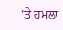’ਤੇ ਹਮਲਾ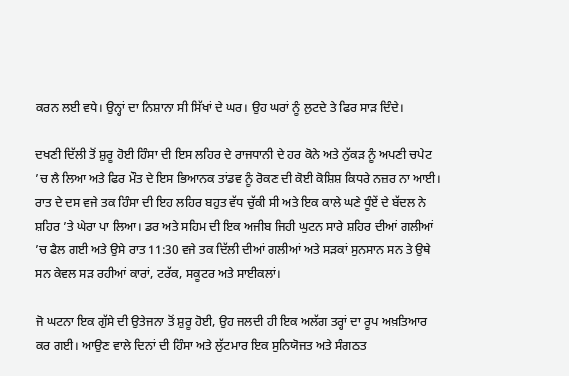ਕਰਨ ਲਈ ਵਧੇ। ਉਨ੍ਹਾਂ ਦਾ ਨਿਸ਼ਾਨਾ ਸੀ ਸਿੱਖਾਂ ਦੇ ਘਰ। ਉਹ ਘਰਾਂ ਨੂੰ ਲੁਟਦੇ ਤੇ ਫਿਰ ਸਾੜ ਦਿੰਦੇ।

ਦਖਣੀ ਦਿੱਲੀ ਤੋਂ ਸ਼ੁਰੂ ਹੋਈ ਹਿੰਸਾ ਦੀ ਇਸ ਲਹਿਰ ਦੇ ਰਾਜਧਾਨੀ ਦੇ ਹਰ ਕੋਨੇ ਅਤੇ ਨੁੱਕੜ ਨੂੰ ਅਪਣੀ ਚਪੇਟ ’ਚ ਲੈ ਲਿਆ ਅਤੇ ਫਿਰ ਮੌਤ ਦੇ ਇਸ ਭਿਆਨਕ ਤਾਂਡਵ ਨੂੰ ਰੋਕਣ ਦੀ ਕੋਈ ਕੋਸ਼ਿਸ਼ ਕਿਧਰੇ ਨਜ਼ਰ ਨਾ ਆਈ। ਰਾਤ ਦੇ ਦਸ ਵਜੇ ਤਕ ਹਿੰਸਾ ਦੀ ਇਹ ਲਹਿਰ ਬਹੁਤ ਵੱਧ ਚੁੱਕੀ ਸੀ ਅਤੇ ਇਕ ਕਾਲੇ ਘਣੇ ਧੂੰਏਂ ਦੇ ਬੱਦਲ ਨੇ ਸ਼ਹਿਰ ’ਤੇ ਘੇਰਾ ਪਾ ਲਿਆ। ਡਰ ਅਤੇ ਸਹਿਮ ਦੀ ਇਕ ਅਜੀਬ ਜਿਹੀ ਘੁਟਨ ਸਾਰੇ ਸ਼ਹਿਰ ਦੀਆਂ ਗਲੀਆਂ ’ਚ ਫੈਲ ਗਈ ਅਤੇ ਉਸੇ ਰਾਤ 11:30 ਵਜੇ ਤਕ ਦਿੱਲੀ ਦੀਆਂ ਗਲੀਆਂ ਅਤੇ ਸੜਕਾਂ ਸੁਨਸਾਨ ਸਨ ਤੇ ਉਥੇ ਸਨ ਕੇਵਲ ਸੜ ਰਹੀਆਂ ਕਾਰਾਂ, ਟਰੱਕ, ਸਕੂਟਰ ਅਤੇ ਸਾਈਕਲਾਂ।

ਜੋ ਘਟਨਾ ਇਕ ਗੁੱਸੇ ਦੀ ਉਤੇਜਨਾ ਤੋਂ ਸ਼ੁਰੂ ਹੋਈ, ਉਹ ਜਲਦੀ ਹੀ ਇਕ ਅਲੱਗ ਤਰ੍ਹਾਂ ਦਾ ਰੂਪ ਅਖ਼ਤਿਆਰ ਕਰ ਗਈ। ਆਉਣ ਵਾਲੇ ਦਿਨਾਂ ਦੀ ਹਿੰਸਾ ਅਤੇ ਲੁੱਟਮਾਰ ਇਕ ਸੁਨਿਯੋਜਤ ਅਤੇ ਸੰਗਠਤ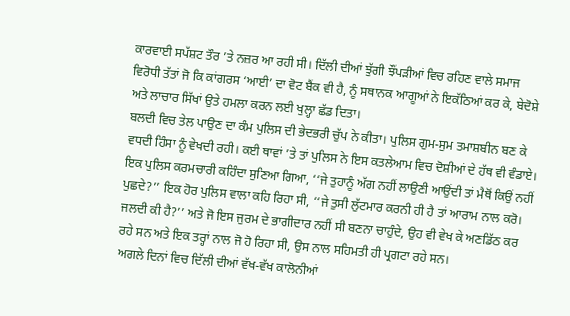ਕਾਰਵਾਈ ਸਪੱਸ਼ਟ ਤੌਰ ’ਤੇ ਨਜ਼ਰ ਆ ਰਹੀ ਸੀ। ਦਿੱਲੀ ਦੀਆਂ ਝੁੱਗੀ ਝੌਂਪੜੀਆਂ ਵਿਚ ਰਹਿਣ ਵਾਲੇ ਸਮਾਜ ਵਿਰੋਧੀ ਤੱਤਾਂ ਜੋ ਕਿ ਕਾਂਗਰਸ ‘ਆਈ’ ਦਾ ਵੋਟ ਬੈਂਕ ਵੀ ਹੈ, ਨੂੰ ਸਥਾਨਕ ਆਗੂਆਂ ਨੇ ਇਕੱਠਿਆਂ ਕਰ ਕੇ, ਬੇਦੋਸ਼ੇ ਅਤੇ ਲਾਚਾਰ ਸਿੱਖਾਂ ਉਤੇ ਹਮਲਾ ਕਰਨ ਲਈ ਖੁਲ੍ਹਾ ਛੱਡ ਦਿਤਾ।
ਬਲਦੀ ਵਿਚ ਤੇਲ ਪਾਉਣ ਦਾ ਕੰਮ ਪੁਲਿਸ ਦੀ ਭੇਦਭਰੀ ਚੁੱਪ ਨੇ ਕੀਤਾ। ਪੁਲਿਸ ਗੁਮ-ਸੁਮ ਤਮਾਸ਼ਬੀਨ ਬਣ ਕੇ ਵਧਦੀ ਹਿੰਸਾ ਨੂੰ ਵੇਖਦੀ ਰਹੀ। ਕਈ ਥਾਵਾਂ ’ਤੇ ਤਾਂ ਪੁਲਿਸ ਨੇ ਇਸ ਕਤਲੇਆਮ ਵਿਚ ਦੋਸ਼ੀਆਂ ਦੇ ਹੱਥ ਵੀ ਵੰਡਾਏ। ਇਕ ਪੁਲਿਸ ਕਰਮਚਾਰੀ ਕਹਿੰਦਾ ਸੁਣਿਆ ਗਿਆ, ‘‘ਜੇ ਤੁਹਾਨੂੰ ਅੱਗ ਨਹੀਂ ਲਾਉਣੀ ਆਉਂਦੀ ਤਾਂ ਮੈਥੋਂ ਕਿਉਂ ਨਹੀਂ ਪੁਛਦੇ?’’ ਇਕ ਹੋਰ ਪੁਲਿਸ ਵਾਲਾ ਕਹਿ ਰਿਹਾ ਸੀ, ‘‘ਜੇ ਤੁਸੀ ਲੁੱਟਮਾਰ ਕਰਨੀ ਹੀ ਹੈ ਤਾਂ ਆਰਾਮ ਨਾਲ ਕਰੋ। ਜਲਦੀ ਕੀ ਹੈ?’’ ਅਤੇ ਜੋ ਇਸ ਜੁਰਮ ਦੇ ਭਾਗੀਦਾਰ ਨਹੀਂ ਸੀ ਬਣਨਾ ਚਾਹੁੰਦੇ, ਉਹ ਵੀ ਵੇਖ ਕੇ ਅਣਡਿੱਠ ਕਰ ਰਹੇ ਸਨ ਅਤੇ ਇਕ ਤਰ੍ਹਾਂ ਨਾਲ ਜੋ ਹੋ ਰਿਹਾ ਸੀ, ਉਸ ਨਾਲ ਸਹਿਮਤੀ ਹੀ ਪ੍ਰਗਟਾ ਰਹੇ ਸਨ।
ਅਗਲੇ ਦਿਨਾਂ ਵਿਚ ਦਿੱਲੀ ਦੀਆਂ ਵੱਖ-ਵੱਖ ਕਾਲੋਨੀਆਂ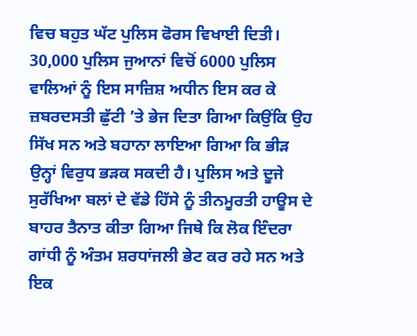ਵਿਚ ਬਹੁਤ ਘੱਟ ਪੁਲਿਸ ਫੋਰਸ ਵਿਖਾਈ ਦਿਤੀ। 30,000 ਪੁਲਿਸ ਜੁਆਨਾਂ ਵਿਚੋਂ 6000 ਪੁਲਿਸ ਵਾਲਿਆਂ ਨੂੰ ਇਸ ਸਾਜ਼ਿਸ਼ ਅਧੀਨ ਇਸ ਕਰ ਕੇ ਜ਼ਬਰਦਸਤੀ ਛੁੱਟੀ ’ਤੇ ਭੇਜ ਦਿਤਾ ਗਿਆ ਕਿਉਂਕਿ ਉਹ ਸਿੱਖ ਸਨ ਅਤੇ ਬਹਾਨਾ ਲਾਇਆ ਗਿਆ ਕਿ ਭੀੜ ਉਨ੍ਹਾਂ ਵਿਰੁਧ ਭੜਕ ਸਕਦੀ ਹੈ। ਪੁਲਿਸ ਅਤੇ ਦੂਜੇ ਸੁਰੱਖਿਆ ਬਲਾਂ ਦੇ ਵੱਡੇ ਹਿੱਸੇ ਨੂੰ ਤੀਨਮੂਰਤੀ ਹਾਊਸ ਦੇ ਬਾਹਰ ਤੈਨਾਤ ਕੀਤਾ ਗਿਆ ਜਿਥੇ ਕਿ ਲੋਕ ਇੰਦਰਾ ਗਾਂਧੀ ਨੂੰ ਅੰਤਮ ਸ਼ਰਧਾਂਜਲੀ ਭੇਟ ਕਰ ਰਹੇ ਸਨ ਅਤੇ ਇਕ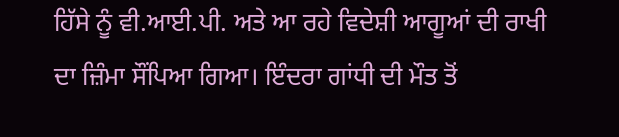ਹਿੱਸੇ ਨੂੰ ਵੀ.ਆਈ.ਪੀ. ਅਤੇ ਆ ਰਹੇ ਵਿਦੇਸ਼ੀ ਆਗੂਆਂ ਦੀ ਰਾਖੀ ਦਾ ਜ਼ਿੰਮਾ ਸੌਂਪਿਆ ਗਿਆ। ਇੰਦਰਾ ਗਾਂਧੀ ਦੀ ਮੌਤ ਤੋਂ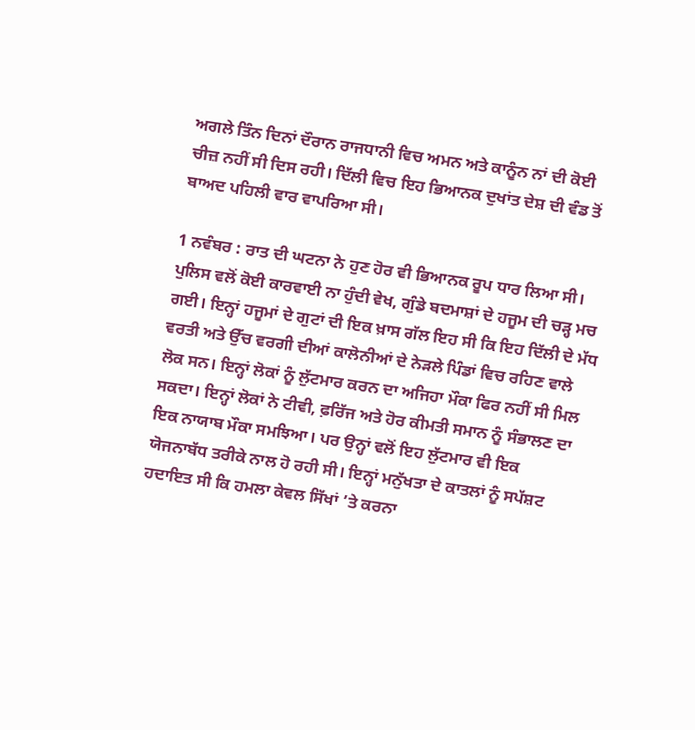ਅਗਲੇ ਤਿੰਨ ਦਿਨਾਂ ਦੌਰਾਨ ਰਾਜਧਾਨੀ ਵਿਚ ਅਮਨ ਅਤੇ ਕਾਨੂੰਨ ਨਾਂ ਦੀ ਕੋਈ ਚੀਜ਼ ਨਹੀਂ ਸੀ ਦਿਸ ਰਹੀ। ਦਿੱਲੀ ਵਿਚ ਇਹ ਭਿਆਨਕ ਦੁਖਾਂਤ ਦੇਸ਼ ਦੀ ਵੰਡ ਤੋਂ ਬਾਅਦ ਪਹਿਲੀ ਵਾਰ ਵਾਪਰਿਆ ਸੀ।

1 ਨਵੰਬਰ : ਰਾਤ ਦੀ ਘਟਨਾ ਨੇ ਹੁਣ ਹੋਰ ਵੀ ਭਿਆਨਕ ਰੂਪ ਧਾਰ ਲਿਆ ਸੀ। ਪੁਲਿਸ ਵਲੋਂ ਕੋਈ ਕਾਰਵਾਈ ਨਾ ਹੁੰਦੀ ਵੇਖ, ਗੁੰਡੇ ਬਦਮਾਸ਼ਾਂ ਦੇ ਹਜੂਮ ਦੀ ਚੜ੍ਹ ਮਚ ਗਈ। ਇਨ੍ਹਾਂ ਹਜੂਮਾਂ ਦੇ ਗੁਟਾਂ ਦੀ ਇਕ ਖ਼ਾਸ ਗੱਲ ਇਹ ਸੀ ਕਿ ਇਹ ਦਿੱਲੀ ਦੇ ਮੱਧ ਵਰਤੀ ਅਤੇ ਉੱਚ ਵਰਗੀ ਦੀਆਂ ਕਾਲੋਨੀਆਂ ਦੇ ਨੇੜਲੇ ਪਿੰਡਾਂ ਵਿਚ ਰਹਿਣ ਵਾਲੇ ਲੋਕ ਸਨ। ਇਨ੍ਹਾਂ ਲੋਕਾਂ ਨੂੰ ਲੁੱਟਮਾਰ ਕਰਨ ਦਾ ਅਜਿਹਾ ਮੌਕਾ ਫਿਰ ਨਹੀਂ ਸੀ ਮਿਲ ਸਕਦਾ। ਇਨ੍ਹਾਂ ਲੋਕਾਂ ਨੇ ਟੀਵੀ, ਫ਼ਰਿੱਜ ਅਤੇ ਹੋਰ ਕੀਮਤੀ ਸਮਾਨ ਨੂੰ ਸੰਭਾਲਣ ਦਾ ਇਕ ਨਾਯਾਬ ਮੌਕਾ ਸਮਝਿਆ। ਪਰ ਉਨ੍ਹਾਂ ਵਲੋਂ ਇਹ ਲੁੱਟਮਾਰ ਵੀ ਇਕ ਯੋਜਨਾਬੱਧ ਤਰੀਕੇ ਨਾਲ ਹੋ ਰਹੀ ਸੀ। ਇਨ੍ਹਾਂ ਮਨੁੱਖਤਾ ਦੇ ਕਾਤਲਾਂ ਨੂੰ ਸਪੱਸ਼ਟ ਹਦਾਇਤ ਸੀ ਕਿ ਹਮਲਾ ਕੇਵਲ ਸਿੱਖਾਂ ’ਤੇ ਕਰਨਾ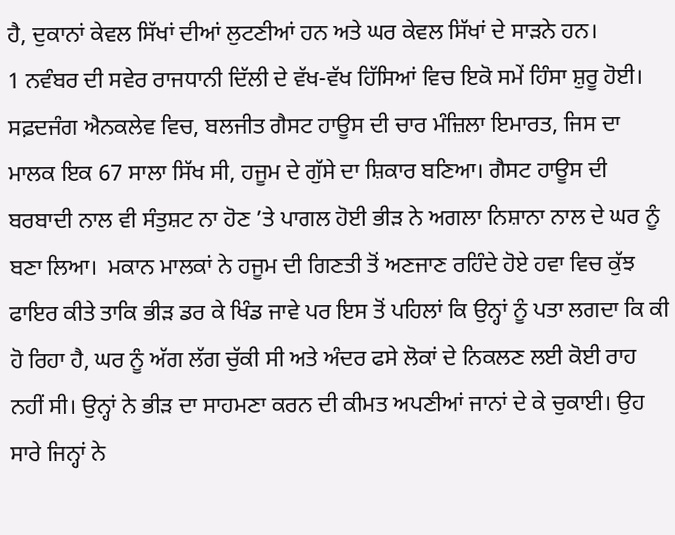ਹੈ, ਦੁਕਾਨਾਂ ਕੇਵਲ ਸਿੱਖਾਂ ਦੀਆਂ ਲੁਟਣੀਆਂ ਹਨ ਅਤੇ ਘਰ ਕੇਵਲ ਸਿੱਖਾਂ ਦੇ ਸਾੜਨੇ ਹਨ।
1 ਨਵੰਬਰ ਦੀ ਸਵੇਰ ਰਾਜਧਾਨੀ ਦਿੱਲੀ ਦੇ ਵੱਖ-ਵੱਖ ਹਿੱਸਿਆਂ ਵਿਚ ਇਕੋ ਸਮੇਂ ਹਿੰਸਾ ਸ਼ੁਰੂ ਹੋਈ। ਸਫ਼ਦਜੰਗ ਐਨਕਲੇਵ ਵਿਚ, ਬਲਜੀਤ ਗੈਸਟ ਹਾਊਸ ਦੀ ਚਾਰ ਮੰਜ਼ਿਲਾ ਇਮਾਰਤ, ਜਿਸ ਦਾ ਮਾਲਕ ਇਕ 67 ਸਾਲਾ ਸਿੱਖ ਸੀ, ਹਜੂਮ ਦੇ ਗੁੱਸੇ ਦਾ ਸ਼ਿਕਾਰ ਬਣਿਆ। ਗੈਸਟ ਹਾਊਸ ਦੀ ਬਰਬਾਦੀ ਨਾਲ ਵੀ ਸੰਤੁਸ਼ਟ ਨਾ ਹੋਣ ’ਤੇ ਪਾਗਲ ਹੋਈ ਭੀੜ ਨੇ ਅਗਲਾ ਨਿਸ਼ਾਨਾ ਨਾਲ ਦੇ ਘਰ ਨੂੰ ਬਣਾ ਲਿਆ।  ਮਕਾਨ ਮਾਲਕਾਂ ਨੇ ਹਜੂਮ ਦੀ ਗਿਣਤੀ ਤੋਂ ਅਣਜਾਣ ਰਹਿੰਦੇ ਹੋਏ ਹਵਾ ਵਿਚ ਕੁੱਝ ਫਾਇਰ ਕੀਤੇ ਤਾਕਿ ਭੀੜ ਡਰ ਕੇ ਖਿੰਡ ਜਾਵੇ ਪਰ ਇਸ ਤੋਂ ਪਹਿਲਾਂ ਕਿ ਉਨ੍ਹਾਂ ਨੂੰ ਪਤਾ ਲਗਦਾ ਕਿ ਕੀ ਹੋ ਰਿਹਾ ਹੈ, ਘਰ ਨੂੰ ਅੱਗ ਲੱਗ ਚੁੱਕੀ ਸੀ ਅਤੇ ਅੰਦਰ ਫਸੇ ਲੋਕਾਂ ਦੇ ਨਿਕਲਣ ਲਈ ਕੋਈ ਰਾਹ ਨਹੀਂ ਸੀ। ਉਨ੍ਹਾਂ ਨੇ ਭੀੜ ਦਾ ਸਾਹਮਣਾ ਕਰਨ ਦੀ ਕੀਮਤ ਅਪਣੀਆਂ ਜਾਨਾਂ ਦੇ ਕੇ ਚੁਕਾਈ। ਉਹ ਸਾਰੇ ਜਿਨ੍ਹਾਂ ਨੇ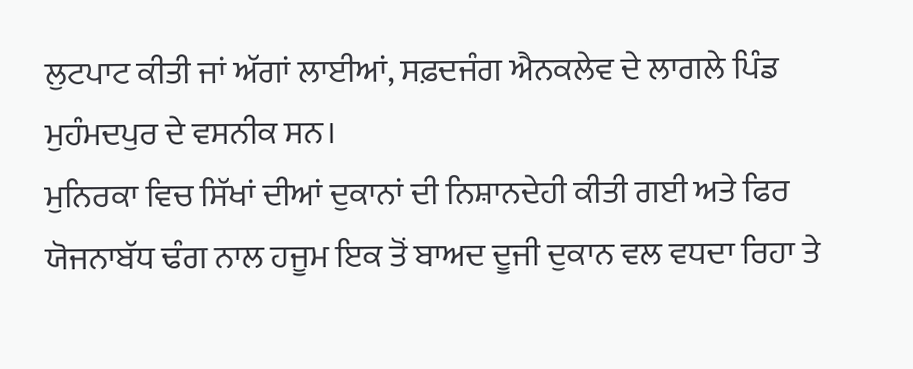ਲੁਟਪਾਟ ਕੀਤੀ ਜਾਂ ਅੱਗਾਂ ਲਾਈਆਂ, ਸਫ਼ਦਜੰਗ ਐਨਕਲੇਵ ਦੇ ਲਾਗਲੇ ਪਿੰਡ ਮੁਹੰਮਦਪੁਰ ਦੇ ਵਸਨੀਕ ਸਨ।
ਮੁਨਿਰਕਾ ਵਿਚ ਸਿੱਖਾਂ ਦੀਆਂ ਦੁਕਾਨਾਂ ਦੀ ਨਿਸ਼ਾਨਦੇਹੀ ਕੀਤੀ ਗਈ ਅਤੇ ਫਿਰ ਯੋਜਨਾਬੱਧ ਢੰਗ ਨਾਲ ਹਜੂਮ ਇਕ ਤੋਂ ਬਾਅਦ ਦੂਜੀ ਦੁਕਾਨ ਵਲ ਵਧਦਾ ਰਿਹਾ ਤੇ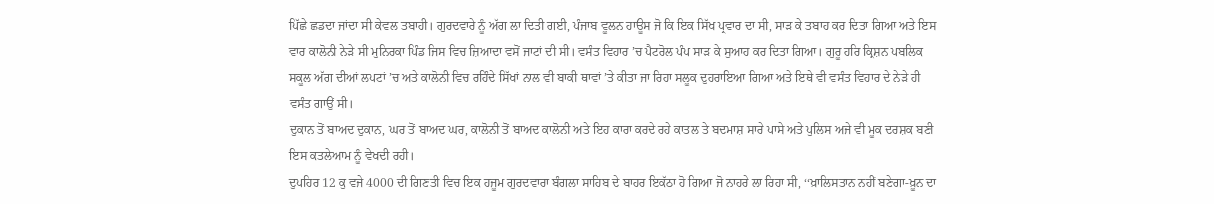ਪਿੱਛੇ ਛਡਦਾ ਜਾਂਦਾ ਸੀ ਕੇਵਲ ਤਬਾਹੀ। ਗੁਰਦਵਾਰੇ ਨੂੰ ਅੱਗ ਲਾ ਦਿਤੀ ਗਈ, ਪੰਜਾਬ ਵੂਲਨ ਹਾਊਸ ਜੋ ਕਿ ਇਕ ਸਿੱਖ ਪ੍ਰਵਾਰ ਦਾ ਸੀ, ਸਾੜ ਕੇ ਤਬਾਹ ਕਰ ਦਿਤਾ ਗਿਆ ਅਤੇ ਇਸ ਵਾਰ ਕਾਲੋਨੀ ਨੇੜੇ ਸੀ ਮੁਨਿਰਕਾ ਪਿੰਡ ਜਿਸ ਵਿਚ ਜ਼ਿਆਦਾ ਵਸੋਂ ਜਾਟਾਂ ਦੀ ਸੀ। ਵਸੰਤ ਵਿਹਾਰ ’ਚ ਪੈਟਰੋਲ ਪੰਪ ਸਾੜ ਕੇ ਸੁਆਹ ਕਰ ਦਿਤਾ ਗਿਆ। ਗੁਰੂ ਹਰਿ ਕ੍ਰਿਸ਼ਨ ਪਬਲਿਕ ਸਕੂਲ ਅੱਗ ਦੀਆਂ ਲਪਟਾਂ ’ਚ ਅਤੇ ਕਾਲੋਨੀ ਵਿਚ ਰਹਿੰਦੇ ਸਿੱਖਾਂ ਨਾਲ ਵੀ ਬਾਕੀ ਥਾਵਾਂ ’ਤੇ ਕੀਤਾ ਜਾ ਰਿਹਾ ਸਲੂਕ ਦੁਹਰਾਇਆ ਗਿਆ ਅਤੇ ਇਥੇ ਵੀ ਵਸੰਤ ਵਿਹਾਰ ਦੇ ਨੇੜੇ ਹੀ ਵਸੰਤ ਗਾਉਂ ਸੀ।
ਦੁਕਾਨ ਤੋਂ ਬਾਅਦ ਦੁਕਾਨ, ਘਰ ਤੋਂ ਬਾਅਦ ਘਰ, ਕਾਲੋਨੀ ਤੋਂ ਬਾਅਦ ਕਾਲੋਨੀ ਅਤੇ ਇਹ ਕਾਰਾ ਕਰਦੇ ਰਹੇ ਕਾਤਲ ਤੇ ਬਦਮਾਸ਼ ਸਾਰੇ ਪਾਸੇ ਅਤੇ ਪੁਲਿਸ ਅਜੇ ਵੀ ਮੂਕ ਦਰਸ਼ਕ ਬਣੀ ਇਸ ਕਤਲੇਆਮ ਨੂੰ ਵੇਖਦੀ ਰਹੀ।
ਦੁਪਹਿਰ 12 ਕੁ ਵਜੇ 4000 ਦੀ ਗਿਣਤੀ ਵਿਚ ਇਕ ਹਜੂਮ ਗੁਰਦਵਾਰਾ ਬੰਗਲਾ ਸਾਹਿਬ ਦੇ ਬਾਹਰ ਇਕੱਠਾ ਹੋ ਗਿਆ ਜੋ ਨਾਹਰੇ ਲਾ ਰਿਹਾ ਸੀ, ‘‘ਖ਼ਾਲਿਸਤਾਨ ਨਹੀਂ ਬਣੇਗਾ-ਖ਼ੂਨ ਦਾ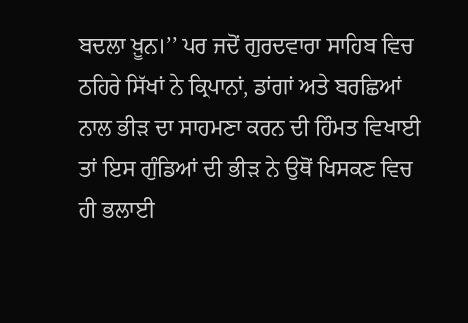ਬਦਲਾ ਖ਼ੂਨ।’’ ਪਰ ਜਦੋਂ ਗੁਰਦਵਾਰਾ ਸਾਹਿਬ ਵਿਚ ਠਹਿਰੇ ਸਿੱਖਾਂ ਨੇ ਕ੍ਰਿਪਾਨਾਂ, ਡਾਂਗਾਂ ਅਤੇ ਬਰਛਿਆਂ ਨਾਲ ਭੀੜ ਦਾ ਸਾਹਮਣਾ ਕਰਨ ਦੀ ਹਿੰਮਤ ਵਿਖਾਈ ਤਾਂ ਇਸ ਗੁੰਡਿਆਂ ਦੀ ਭੀੜ ਨੇ ਉਥੋਂ ਖਿਸਕਣ ਵਿਚ ਹੀ ਭਲਾਈ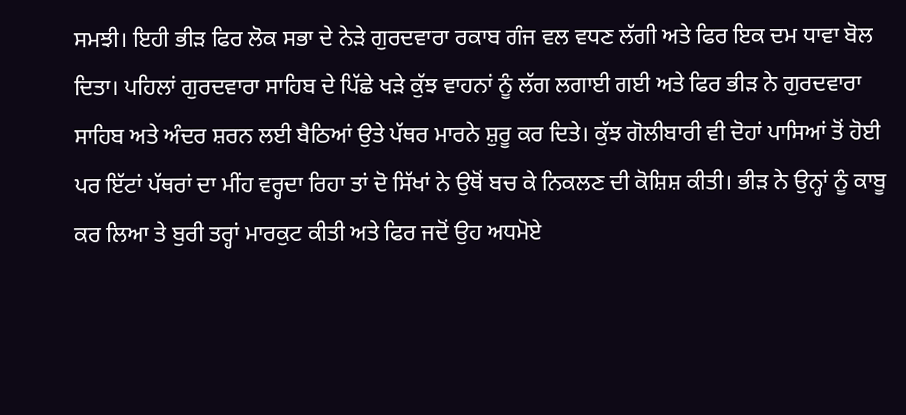ਸਮਝੀ। ਇਹੀ ਭੀੜ ਫਿਰ ਲੋਕ ਸਭਾ ਦੇ ਨੇੜੇ ਗੁਰਦਵਾਰਾ ਰਕਾਬ ਗੰਜ ਵਲ ਵਧਣ ਲੱਗੀ ਅਤੇ ਫਿਰ ਇਕ ਦਮ ਧਾਵਾ ਬੋਲ ਦਿਤਾ। ਪਹਿਲਾਂ ਗੁਰਦਵਾਰਾ ਸਾਹਿਬ ਦੇ ਪਿੱਛੇ ਖੜੇ ਕੁੱਝ ਵਾਹਨਾਂ ਨੂੰ ਲੱਗ ਲਗਾਈ ਗਈ ਅਤੇ ਫਿਰ ਭੀੜ ਨੇ ਗੁਰਦਵਾਰਾ ਸਾਹਿਬ ਅਤੇ ਅੰਦਰ ਸ਼ਰਨ ਲਈ ਬੈਠਿਆਂ ਉਤੇ ਪੱਥਰ ਮਾਰਨੇ ਸ਼ੁਰੂ ਕਰ ਦਿਤੇ। ਕੁੱਝ ਗੋਲੀਬਾਰੀ ਵੀ ਦੋਹਾਂ ਪਾਸਿਆਂ ਤੋਂ ਹੋਈ ਪਰ ਇੱਟਾਂ ਪੱਥਰਾਂ ਦਾ ਮੀਂਹ ਵਰ੍ਹਦਾ ਰਿਹਾ ਤਾਂ ਦੋ ਸਿੱਖਾਂ ਨੇ ਉਥੋਂ ਬਚ ਕੇ ਨਿਕਲਣ ਦੀ ਕੋਸ਼ਿਸ਼ ਕੀਤੀ। ਭੀੜ ਨੇ ਉਨ੍ਹਾਂ ਨੂੰ ਕਾਬੂ ਕਰ ਲਿਆ ਤੇ ਬੁਰੀ ਤਰ੍ਹਾਂ ਮਾਰਕੁਟ ਕੀਤੀ ਅਤੇ ਫਿਰ ਜਦੋਂ ਉਹ ਅਧਮੋਏ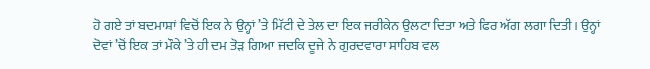ਹੋ ਗਏ ਤਾਂ ਬਦਮਾਸ਼ਾਂ ਵਿਚੋਂ ਇਕ ਨੇ ਉਨ੍ਹਾਂ ’ਤੇ ਮਿੱਟੀ ਦੇ ਤੇਲ ਦਾ ਇਕ ਜਰੀਕੇਨ ਉਲਟਾ ਦਿਤਾ ਅਤੇ ਫਿਰ ਅੱਗ ਲਗਾ ਦਿਤੀ। ਉਨ੍ਹਾਂ ਦੋਵਾਂ ’ਚੋਂ ਇਕ ਤਾਂ ਮੌਕੇ ’ਤੇ ਹੀ ਦਮ ਤੋੜ ਗਿਆ ਜਦਕਿ ਦੂਜੇ ਨੇ ਗੁਰਦਵਾਰਾ ਸਾਹਿਬ ਵਲ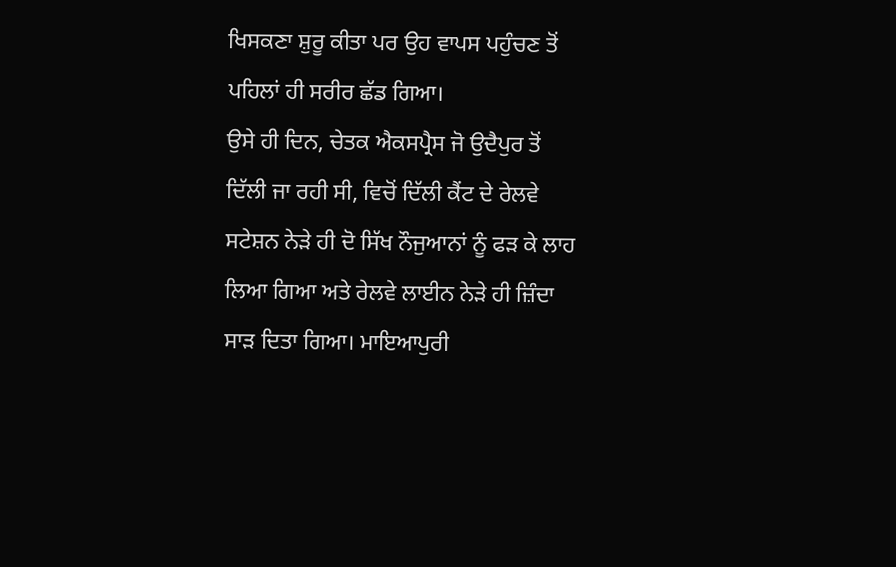ਖਿਸਕਣਾ ਸ਼ੁਰੂ ਕੀਤਾ ਪਰ ਉਹ ਵਾਪਸ ਪਹੁੰਚਣ ਤੋਂ ਪਹਿਲਾਂ ਹੀ ਸਰੀਰ ਛੱਡ ਗਿਆ।
ਉਸੇ ਹੀ ਦਿਨ, ਚੇਤਕ ਐਕਸਪ੍ਰੈਸ ਜੋ ਉਦੈਪੁਰ ਤੋਂ ਦਿੱਲੀ ਜਾ ਰਹੀ ਸੀ, ਵਿਚੋਂ ਦਿੱਲੀ ਕੈਂਟ ਦੇ ਰੇਲਵੇ ਸਟੇਸ਼ਨ ਨੇੜੇ ਹੀ ਦੋ ਸਿੱਖ ਨੌਜੁਆਨਾਂ ਨੂੰ ਫੜ ਕੇ ਲਾਹ ਲਿਆ ਗਿਆ ਅਤੇ ਰੇਲਵੇ ਲਾਈਨ ਨੇੜੇ ਹੀ ਜ਼ਿੰਦਾ ਸਾੜ ਦਿਤਾ ਗਿਆ। ਮਾਇਆਪੁਰੀ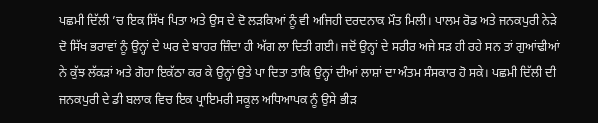ਪਛਮੀ ਦਿੱਲੀ ’ਚ ਇਕ ਸਿੱਖ ਪਿਤਾ ਅਤੇ ਉਸ ਦੇ ਦੋ ਲੜਕਿਆਂ ਨੂੰ ਵੀ ਅਜਿਹੀ ਦਰਦਨਾਕ ਮੌਤ ਮਿਲੀ। ਪਾਲਮ ਰੋਡ ਅਤੇ ਜਨਕਪੁਰੀ ਨੇੜੇ ਦੋ ਸਿੱਖ ਭਰਾਵਾਂ ਨੂੰ ਉਨ੍ਹਾਂ ਦੇ ਘਰ ਦੇ ਬਾਹਰ ਜ਼ਿੰਦਾ ਹੀ ਅੱਗ ਲਾ ਦਿਤੀ ਗਈ। ਜਦੋਂ ਉਨ੍ਹਾਂ ਦੇ ਸਰੀਰ ਅਜੇ ਸੜ ਹੀ ਰਹੇ ਸਨ ਤਾਂ ਗੁਆਂਢੀਆਂ ਨੇ ਕੁੱਝ ਲੱਕੜਾਂ ਅਤੇ ਗੋਹਾ ਇਕੱਠਾ ਕਰ ਕੇ ਉਨ੍ਹਾਂ ਉਤੇ ਪਾ ਦਿਤਾ ਤਾਕਿ ਉਨ੍ਹਾਂ ਦੀਆਂ ਲਾਸ਼ਾਂ ਦਾ ਅੰਤਮ ਸੰਸਕਾਰ ਹੋ ਸਕੇ। ਪਛਮੀ ਦਿੱਲੀ ਦੀ ਜਨਕਪੁਰੀ ਦੇ ਡੀ ਬਲਾਕ ਵਿਚ ਇਕ ਪ੍ਰਾਇਮਰੀ ਸਕੂਲ ਅਧਿਆਪਕ ਨੂੰ ਉਸੇ ਭੀੜ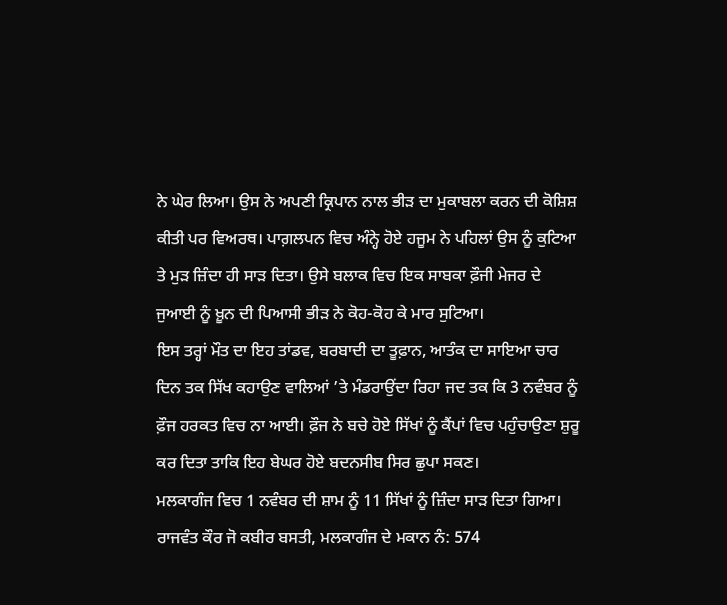ਨੇ ਘੇਰ ਲਿਆ। ਉਸ ਨੇ ਅਪਣੀ ਕ੍ਰਿਪਾਨ ਨਾਲ ਭੀੜ ਦਾ ਮੁਕਾਬਲਾ ਕਰਨ ਦੀ ਕੋਸ਼ਿਸ਼ ਕੀਤੀ ਪਰ ਵਿਅਰਥ। ਪਾਗ਼ਲਪਨ ਵਿਚ ਅੰਨ੍ਹੇ ਹੋਏ ਹਜੂਮ ਨੇ ਪਹਿਲਾਂ ਉਸ ਨੂੰ ਕੁਟਿਆ ਤੇ ਮੁੜ ਜ਼ਿੰਦਾ ਹੀ ਸਾੜ ਦਿਤਾ। ਉਸੇ ਬਲਾਕ ਵਿਚ ਇਕ ਸਾਬਕਾ ਫ਼ੌਜੀ ਮੇਜਰ ਦੇ ਜੁਆਈ ਨੂੰ ਖ਼ੂਨ ਦੀ ਪਿਆਸੀ ਭੀੜ ਨੇ ਕੋਹ-ਕੋਹ ਕੇ ਮਾਰ ਸੁਟਿਆ।
ਇਸ ਤਰ੍ਹਾਂ ਮੌਤ ਦਾ ਇਹ ਤਾਂਡਵ, ਬਰਬਾਦੀ ਦਾ ਤੂਫ਼ਾਨ, ਆਤੰਕ ਦਾ ਸਾਇਆ ਚਾਰ ਦਿਨ ਤਕ ਸਿੱਖ ਕਹਾਉਣ ਵਾਲਿਆਂ ’ਤੇ ਮੰਡਰਾਉਂਦਾ ਰਿਹਾ ਜਦ ਤਕ ਕਿ 3 ਨਵੰਬਰ ਨੂੰ ਫ਼ੌਜ ਹਰਕਤ ਵਿਚ ਨਾ ਆਈ। ਫ਼ੌਜ ਨੇ ਬਚੇ ਹੋਏ ਸਿੱਖਾਂ ਨੂੰ ਕੈਂਪਾਂ ਵਿਚ ਪਹੁੰਚਾਉਣਾ ਸ਼ੁਰੂ ਕਰ ਦਿਤਾ ਤਾਕਿ ਇਹ ਬੇਘਰ ਹੋਏ ਬਦਨਸੀਬ ਸਿਰ ਛੁਪਾ ਸਕਣ।
ਮਲਕਾਗੰਜ ਵਿਚ 1 ਨਵੰਬਰ ਦੀ ਸ਼ਾਮ ਨੂੰ 11 ਸਿੱਖਾਂ ਨੂੰ ਜ਼ਿੰਦਾ ਸਾੜ ਦਿਤਾ ਗਿਆ। ਰਾਜਵੰਤ ਕੌਰ ਜੋ ਕਬੀਰ ਬਸਤੀ, ਮਲਕਾਗੰਜ ਦੇ ਮਕਾਨ ਨੰ: 574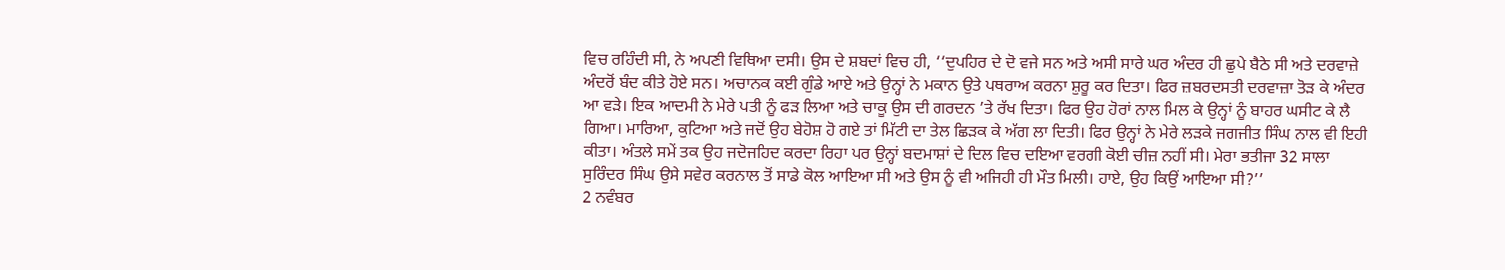ਵਿਚ ਰਹਿੰਦੀ ਸੀ, ਨੇ ਅਪਣੀ ਵਿਥਿਆ ਦਸੀ। ਉਸ ਦੇ ਸ਼ਬਦਾਂ ਵਿਚ ਹੀ, ‘‘ਦੁਪਹਿਰ ਦੇ ਦੋ ਵਜੇ ਸਨ ਅਤੇ ਅਸੀ ਸਾਰੇ ਘਰ ਅੰਦਰ ਹੀ ਛੁਪੇ ਬੈਠੇ ਸੀ ਅਤੇ ਦਰਵਾਜ਼ੇ ਅੰਦਰੋਂ ਬੰਦ ਕੀਤੇ ਹੋਏ ਸਨ। ਅਚਾਨਕ ਕਈ ਗੁੰਡੇ ਆਏ ਅਤੇ ਉਨ੍ਹਾਂ ਨੇ ਮਕਾਨ ਉਤੇ ਪਥਰਾਅ ਕਰਨਾ ਸ਼ੁਰੂ ਕਰ ਦਿਤਾ। ਫਿਰ ਜ਼ਬਰਦਸਤੀ ਦਰਵਾਜ਼ਾ ਤੋੜ ਕੇ ਅੰਦਰ ਆ ਵੜੇ। ਇਕ ਆਦਮੀ ਨੇ ਮੇਰੇ ਪਤੀ ਨੂੰ ਫੜ ਲਿਆ ਅਤੇ ਚਾਕੂ ਉਸ ਦੀ ਗਰਦਨ ’ਤੇ ਰੱਖ ਦਿਤਾ। ਫਿਰ ਉਹ ਹੋਰਾਂ ਨਾਲ ਮਿਲ ਕੇ ਉਨ੍ਹਾਂ ਨੂੰ ਬਾਹਰ ਘਸੀਟ ਕੇ ਲੈ ਗਿਆ। ਮਾਰਿਆ, ਕੁਟਿਆ ਅਤੇ ਜਦੋਂ ਉਹ ਬੇਹੋਸ਼ ਹੋ ਗਏ ਤਾਂ ਮਿੱਟੀ ਦਾ ਤੇਲ ਛਿੜਕ ਕੇ ਅੱਗ ਲਾ ਦਿਤੀ। ਫਿਰ ਉਨ੍ਹਾਂ ਨੇ ਮੇਰੇ ਲੜਕੇ ਜਗਜੀਤ ਸਿੰਘ ਨਾਲ ਵੀ ਇਹੀ ਕੀਤਾ। ਅੰਤਲੇ ਸਮੇਂ ਤਕ ਉਹ ਜਦੋਜਹਿਦ ਕਰਦਾ ਰਿਹਾ ਪਰ ਉਨ੍ਹਾਂ ਬਦਮਾਸ਼ਾਂ ਦੇ ਦਿਲ ਵਿਚ ਦਇਆ ਵਰਗੀ ਕੋਈ ਚੀਜ਼ ਨਹੀਂ ਸੀ। ਮੇਰਾ ਭਤੀਜਾ 32 ਸਾਲਾ ਸੁਰਿੰਦਰ ਸਿੰਘ ਉਸੇ ਸਵੇਰ ਕਰਨਾਲ ਤੋਂ ਸਾਡੇ ਕੋਲ ਆਇਆ ਸੀ ਅਤੇ ਉਸ ਨੂੰ ਵੀ ਅਜਿਹੀ ਹੀ ਮੌਤ ਮਿਲੀ। ਹਾਏ, ਉਹ ਕਿਉਂ ਆਇਆ ਸੀ?’’
2 ਨਵੰਬਰ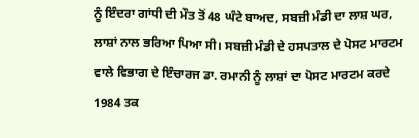ਨੂੰ ਇੰਦਰਾ ਗਾਂਧੀ ਦੀ ਮੌਤ ਤੋਂ 48 ਘੰਟੇ ਬਾਅਦ, ਸਬਜ਼ੀ ਮੰਡੀ ਦਾ ਲਾਸ਼ ਘਰ, ਲਾਸ਼ਾਂ ਨਾਲ ਭਰਿਆ ਪਿਆ ਸੀ। ਸਬਜ਼ੀ ਮੰਡੀ ਦੇ ਹਸਪਤਾਲ ਦੇ ਪੋਸਟ ਮਾਰਟਮ ਵਾਲੇ ਵਿਭਾਗ ਦੇ ਇੰਚਾਰਜ ਡਾ. ਰਮਾਨੀ ਨੂੰ ਲਾਸ਼ਾਂ ਦਾ ਪੋਸਟ ਮਾਰਟਮ ਕਰਦੇ 1984 ਤਕ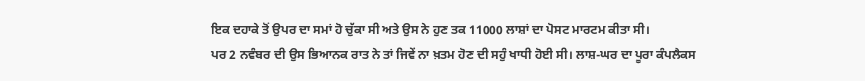ਇਕ ਦਹਾਕੇ ਤੋਂ ਉਪਰ ਦਾ ਸਮਾਂ ਹੋ ਚੁੱਕਾ ਸੀ ਅਤੇ ਉਸ ਨੇ ਹੁਣ ਤਕ 11000 ਲਾਸ਼ਾਂ ਦਾ ਪੋਸਟ ਮਾਰਟਮ ਕੀਤਾ ਸੀ।
ਪਰ 2 ਨਵੰਬਰ ਦੀ ਉਸ ਭਿਆਨਕ ਰਾਤ ਨੇ ਤਾਂ ਜਿਵੇਂ ਨਾ ਖ਼ਤਮ ਹੋਣ ਦੀ ਸਹੁੰ ਖਾਧੀ ਹੋਈ ਸੀ। ਲਾਸ਼-ਘਰ ਦਾ ਪੂਰਾ ਕੰਪਲੈਕਸ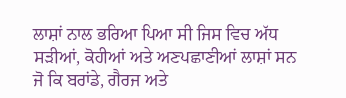ਲਾਸ਼ਾਂ ਨਾਲ ਭਰਿਆ ਪਿਆ ਸੀ ਜਿਸ ਵਿਚ ਅੱਧ ਸੜੀਆਂ, ਕੋਹੀਆਂ ਅਤੇ ਅਣਪਛਾਣੀਆਂ ਲਾਸ਼ਾਂ ਸਨ ਜੋ ਕਿ ਬਰਾਂਡੇ, ਗੈਰਜ ਅਤੇ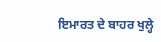ਇਮਾਰਤ ਦੇ ਬਾਹਰ ਖੁਲ੍ਹੇ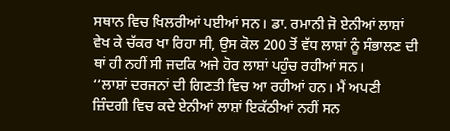ਸਥਾਨ ਵਿਚ ਖਿਲਰੀਆਂ ਪਈਆਂ ਸਨ। ਡਾ. ਰਮਾਨੀ ਜੋ ਏਨੀਆਂ ਲਾਸ਼ਾਂ ਵੇਖ ਕੇ ਚੱਕਰ ਖਾ ਰਿਹਾ ਸੀ, ਉਸ ਕੋਲ 200 ਤੋਂ ਵੱਧ ਲਾਸ਼ਾਂ ਨੂੰ ਸੰਭਾਲਣ ਦੀ ਥਾਂ ਹੀ ਨਹੀਂ ਸੀ ਜਦਕਿ ਅਜੇ ਹੋਰ ਲਾਸ਼ਾਂ ਪਹੁੰਚ ਰਹੀਆਂ ਸਨ।
‘‘ਲਾਸ਼ਾਂ ਦਰਜਨਾਂ ਦੀ ਗਿਣਤੀ ਵਿਚ ਆ ਰਹੀਆਂ ਹਨ। ਮੈਂ ਅਪਣੀ ਜ਼ਿੰਦਗੀ ਵਿਚ ਕਦੇ ਏਨੀਆਂ ਲਾਸ਼ਾਂ ਇਕੱਠੀਆਂ ਨਹੀਂ ਸਨ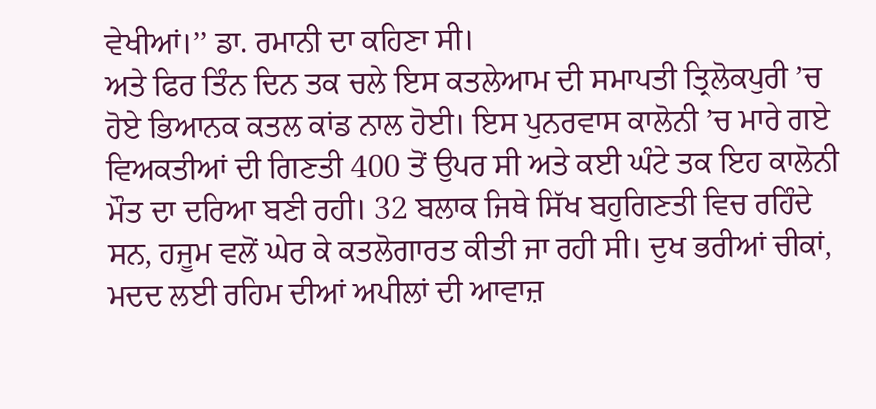ਵੇਖੀਆਂ।’’ ਡਾ. ਰਮਾਨੀ ਦਾ ਕਹਿਣਾ ਸੀ।
ਅਤੇ ਫਿਰ ਤਿੰਨ ਦਿਨ ਤਕ ਚਲੇ ਇਸ ਕਤਲੇਆਮ ਦੀ ਸਮਾਪਤੀ ਤ੍ਰਿਲੋਕਪੁਰੀ ’ਚ ਹੋਏ ਭਿਆਨਕ ਕਤਲ ਕਾਂਡ ਨਾਲ ਹੋਈ। ਇਸ ਪੁਨਰਵਾਸ ਕਾਲੋਨੀ ’ਚ ਮਾਰੇ ਗਏ ਵਿਅਕਤੀਆਂ ਦੀ ਗਿਣਤੀ 400 ਤੋਂ ਉਪਰ ਸੀ ਅਤੇ ਕਈ ਘੰਟੇ ਤਕ ਇਹ ਕਾਲੋਨੀ ਮੌਤ ਦਾ ਦਰਿਆ ਬਣੀ ਰਹੀ। 32 ਬਲਾਕ ਜਿਥੇ ਸਿੱਖ ਬਹੁਗਿਣਤੀ ਵਿਚ ਰਹਿੰਦੇ ਸਨ, ਹਜੂਮ ਵਲੋਂ ਘੇਰ ਕੇ ਕਤਲੋਗਾਰਤ ਕੀਤੀ ਜਾ ਰਹੀ ਸੀ। ਦੁਖ ਭਰੀਆਂ ਚੀਕਾਂ, ਮਦਦ ਲਈ ਰਹਿਮ ਦੀਆਂ ਅਪੀਲਾਂ ਦੀ ਆਵਾਜ਼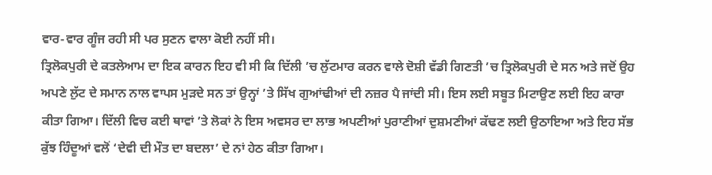ਵਾਰ-ਵਾਰ ਗੂੰਜ ਰਹੀ ਸੀ ਪਰ ਸੁਣਨ ਵਾਲਾ ਕੋਈ ਨਹੀਂ ਸੀ।
ਤ੍ਰਿਲੋਕਪੁਰੀ ਦੇ ਕਤਲੇਆਮ ਦਾ ਇਕ ਕਾਰਨ ਇਹ ਵੀ ਸੀ ਕਿ ਦਿੱਲੀ ’ਚ ਲੁੱਟਮਾਰ ਕਰਨ ਵਾਲੇ ਦੋਸ਼ੀ ਵੱਡੀ ਗਿਣਤੀ ’ਚ ਤ੍ਰਿਲੋਕਪੁਰੀ ਦੇ ਸਨ ਅਤੇ ਜਦੋਂ ਉਹ ਅਪਣੇ ਲੁੱਟ ਦੇ ਸਮਾਨ ਨਾਲ ਵਾਪਸ ਮੁੜਦੇ ਸਨ ਤਾਂ ਉਨ੍ਹਾਂ ’ਤੇ ਸਿੱਖ ਗੁਆਂਢੀਆਂ ਦੀ ਨਜ਼ਰ ਪੈ ਜਾਂਦੀ ਸੀ। ਇਸ ਲਈ ਸਬੂਤ ਮਿਟਾਉਣ ਲਈ ਇਹ ਕਾਰਾ ਕੀਤਾ ਗਿਆ। ਦਿੱਲੀ ਵਿਚ ਕਈ ਥਾਵਾਂ ’ਤੇ ਲੋਕਾਂ ਨੇ ਇਸ ਅਵਸਰ ਦਾ ਲਾਭ ਅਪਣੀਆਂ ਪੁਰਾਣੀਆਂ ਦੁਸ਼ਮਣੀਆਂ ਕੱਢਣ ਲਈ ਉਠਾਇਆ ਅਤੇ ਇਹ ਸੱਭ ਕੁੱਝ ਹਿੰਦੂਆਂ ਵਲੋਂ ‘ਦੇਵੀ ਦੀ ਮੌਤ ਦਾ ਬਦਲਾ’ ਦੇ ਨਾਂ ਹੇਠ ਕੀਤਾ ਗਿਆ।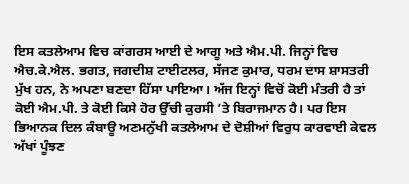ਇਸ ਕਤਲੇਆਮ ਵਿਚ ਕਾਂਗਰਸ ਆਈ ਦੇ ਆਗੂ ਅਤੇ ਐਮ.ਪੀ. ਜਿਨ੍ਹਾਂ ਵਿਚ ਐਚ.ਕੇ.ਐਲ. ਭਗਤ, ਜਗਦੀਸ਼ ਟਾਈਟਲਰ, ਸੱਜਣ ਕੁਮਾਰ, ਧਰਮ ਦਾਸ ਸ਼ਾਸਤਰੀ ਮੁੱਖ ਹਨ, ਨੇ ਅਪਣਾ ਬਣਦਾ ਹਿੱਸਾ ਪਾਇਆ। ਅੱਜ ਇਨ੍ਹਾਂ ਵਿਚੋਂ ਕੋਈ ਮੰਤਰੀ ਹੈ ਤਾਂ ਕੋਈ ਐਮ.ਪੀ. ਤੇ ਕੋਈ ਕਿਸੇ ਹੋਰ ਉੱਚੀ ਕੁਰਸੀ ’ਤੇ ਬਿਰਾਜਮਾਨ ਹੈ। ਪਰ ਇਸ ਭਿਆਨਕ ਦਿਲ ਕੰਬਾਊ ਅਣਮਨੁੱਖੀ ਕਤਲੇਆਮ ਦੇ ਦੋਸ਼ੀਆਂ ਵਿਰੁਧ ਕਾਰਵਾਈ ਕੇਵਲ ਅੱਖਾਂ ਪੂੰਝਣ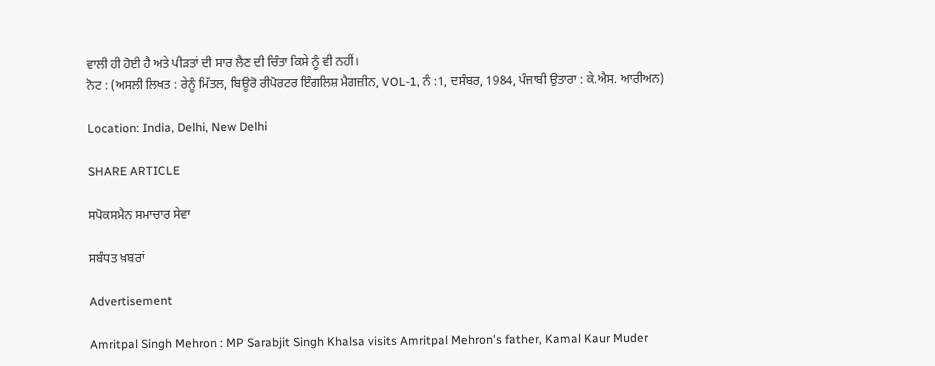ਵਾਲੀ ਹੀ ਹੋਈ ਹੈ ਅਤੇ ਪੀੜਤਾਂ ਦੀ ਸਾਰ ਲੈਣ ਦੀ ਚਿੰਤਾ ਕਿਸੇ ਨੂੰ ਵੀ ਨਹੀਂ।
ਨੋਟ : (ਅਸਲੀ ਲਿਖਤ : ਰੇਨੂੰ ਮਿੱਤਲ, ਬਿਊਰੋ ਰੀਪੋਰਟਰ ਇੰਗਲਿਸ਼ ਮੈਗਜ਼ੀਨ, VOL-1, ਨੰ :1, ਦਸੰਬਰ, 1984, ਪੰਜਾਬੀ ਉਤਾਰਾ : ਕੇ.ਐਸ. ਆਰੀਅਨ)

Location: India, Delhi, New Delhi

SHARE ARTICLE

ਸਪੋਕਸਮੈਨ ਸਮਾਚਾਰ ਸੇਵਾ

ਸਬੰਧਤ ਖ਼ਬਰਾਂ

Advertisement

Amritpal Singh Mehron : MP Sarabjit Singh Khalsa visits Amritpal Mehron's father, Kamal Kaur Muder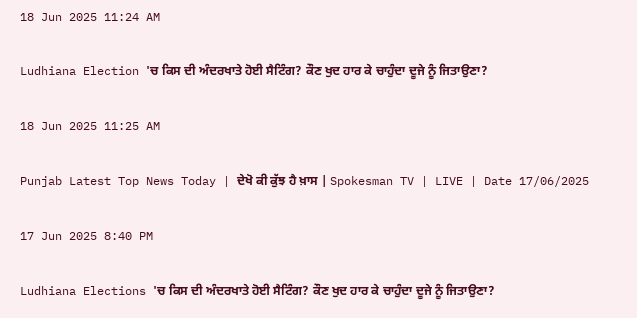18 Jun 2025 11:24 AM

Ludhiana Election 'ਚ ਕਿਸ ਦੀ ਅੰਦਰਖਾਤੇ ਹੋਈ ਸੈਟਿੰਗ? ਕੌਣ ਖੁਦ ਹਾਰ ਕੇ ਚਾਹੁੰਦਾ ਦੂਜੇ ਨੂੰ ਜਿਤਾਉਣਾ?

18 Jun 2025 11:25 AM

Punjab Latest Top News Today | ਦੇਖੋ ਕੀ ਕੁੱਝ ਹੈ ਖ਼ਾਸ | Spokesman TV | LIVE | Date 17/06/2025

17 Jun 2025 8:40 PM

Ludhiana Elections 'ਚ ਕਿਸ ਦੀ ਅੰਦਰਖਾਤੇ ਹੋਈ ਸੈਟਿੰਗ? ਕੌਣ ਖੁਦ ਹਾਰ ਕੇ ਚਾਹੁੰਦਾ ਦੂਜੇ ਨੂੰ ਜਿਤਾਉਣਾ?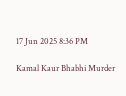17 Jun 2025 8:36 PM

Kamal Kaur Bhabhi Murder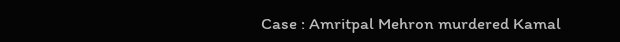Case : Amritpal Mehron murdered Kamal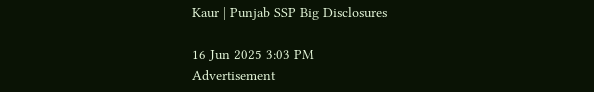Kaur | Punjab SSP Big Disclosures

16 Jun 2025 3:03 PM
Advertisement